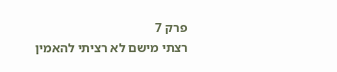פרק 7
רצתי מישם לא רציתי להאמין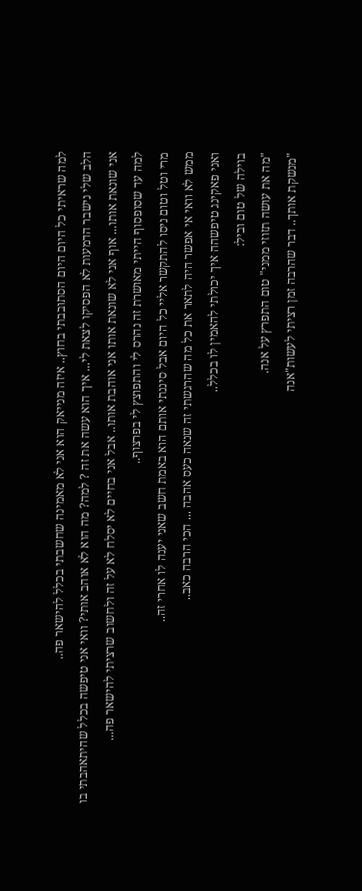למה שראיתי כל היום היום הסתובבתי בחוץ.. איזה מנייאק הוא אני לא מאמינה שחשבתי בכלל להישאר פה..
הלב שלי נישבר הדמעות לא הפסיקו לצאת לי... איך הוא עשה את זה ? למה? מה הוא לא אוהב אותי? וואי אני טיפשה בכלל שהיתאהבתי בו
אני שונאת אותו... אוף אני לא שונאת אותו אני אוהבת אותו.. אבל אני בחיים לא יסלח לא על זה ולחשוב שרציתי להישאר פה...
למה עד שסופסוף הייתי מאושרת זה נהרס לי והתפוצץ לי בפרצוף..
מרי וטל וטום ניסו להתקשר אליי כל היום אבל סיננתי אותם הוא באמת חשב שאני יענה לו אחרי זה..
ממש לא וואי אי אפשר היה לתאר את כל מה שהרגשתי זה שנאה כעס אהבה ... הכי הרבה כאב..
ואני פאקינג טיפשהה איך יכולתי להאמין לו בכלל..
בוילה של טום וביל:
"מה את עושה תזוזי ממני" טום התפרץ על אנה.
"מנשקת אותך.. דבר שהרבה זמן רציתי לעשות"אנה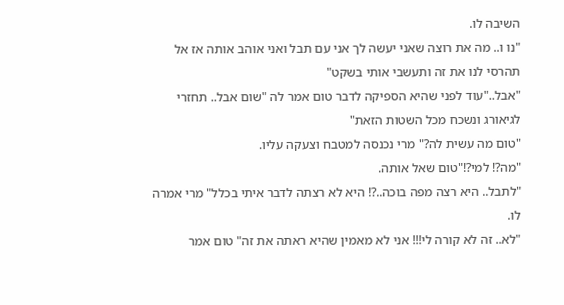השיבה לו.
"נו ו.. מה את רוצה שאני יעשה לך אני עם תבל ואני אוהב אותה אז אל תהרסי לנו את זה ותעשבי אותי בשקט"
"אבל.."עוד לפני שהיא הספיקה לדבר טום אמר לה "שום אבל.. תחזרי לגיאורג ונשכח מכל השטות הזאת"
"טום מה עשית לה?" מרי נכנסה למטבח וצעקה עליו.
"מה?! למי?!"טום שאל אותה.
"לתבל.. היא רצה מפה בוכה..?! היא לא רצתה לדבר איתי בכלל" מרי אמרה לו.
"לא.. זה לא קורה לי!!! אני לא מאמין שהיא ראתה את זה" טום אמר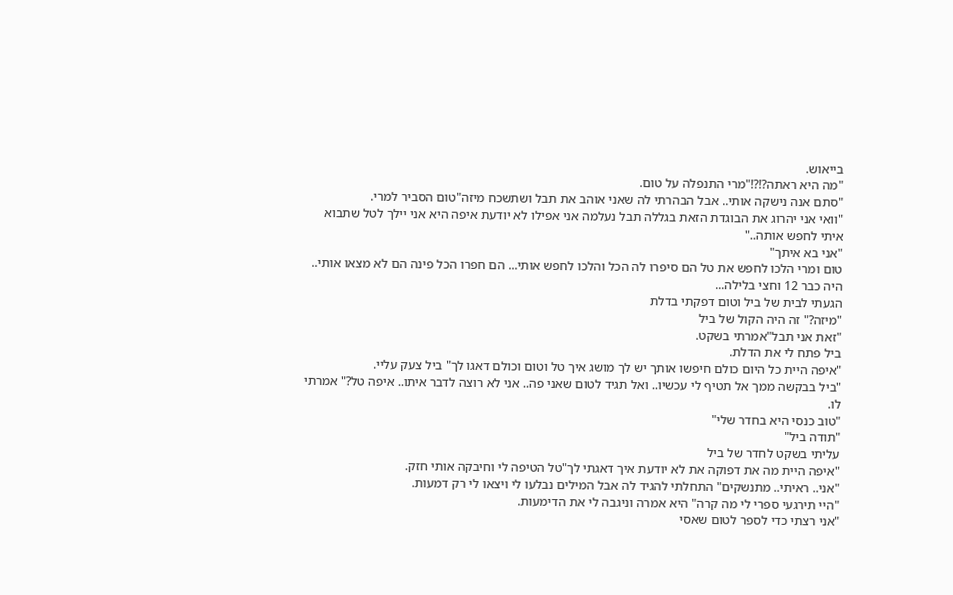בייאוש.
"מה היא ראתה?!?!"מרי התנפלה על טום.
"סתם אנה נישקה אותי.. אבל הבהרתי לה שאני אוהב את תבל ושתשכח מיזה"טום הסביר למרי.
"וואי אני יהרוג את הבוגדת הזאת בגללה תבל נעלמה אני אפילו לא יודעת איפה היא אני יילך לטל שתבוא איתי לחפש אותה.."
"אני בא איתך"
טום ומרי הלכו לחפש את טל הם סיפרו לה הכל והלכו לחפש אותי... הם חפרו הכל פינה הם לא מצאו אותי..
היה כבר 12 וחצי בלילה...
הגעתי לבית של ביל וטום דפקתי בדלת
"מיזה?" זה היה הקול של ביל
"זאת אני תבל"אמרתי בשקט.
ביל פתח לי את הדלת.
"איפה היית כל היום כולם חיפשו אותך יש לך מושג איך טל וטום וכולם דאגו לך" ביל צעק עליי.
"ביל בבקשה ממך אל תטיף לי עכשיו.. ואל תגיד לטום שאני פה.. אני לא רוצה לדבר איתו.. איפה טל?" אמרתי לו.
"טוב כנסי היא בחדר שלי"
"תודה ביל"
עליתי בשקט לחדר של ביל
"איפה היית מה את דפוקה את לא יודעת איך דאגתי לך"טל הטיפה לי וחיבקה אותי חזק.
"אני.. ראיתי.. מתנשקים" התחלתי להגיד לה אבל המילים נבלעו לי ויצאו לי רק דמעות.
"היי תירגעי ספרי לי מה קרה" היא אמרה וניגבה לי את הדימעות.
"אני רצתי כדי לספר לטום שאסי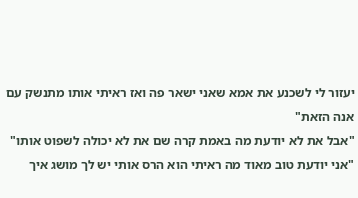יעזור לי לשכנע את אמא שאני ישאר פה ואז ראיתי אותו מתנשק עם אנה הזאת"
"אבל את לא יודעת מה באמת קרה שם את לא יכולה לשפוט אותו"
"אני יודעת טוב מאוד מה ראיתי הוא הרס אותי יש לך מושג איך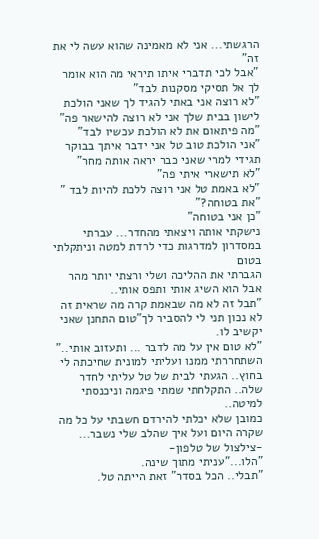הרגשתי... אני לא מאמינה שהוא עשה לי את זה"
"אבל לכי תדברי איתו תיראי מה הוא אומר לך אל תסיקי מסקנות לבד"
"לא רוצה אני באתי להגיד לך שאני הולכת לישון בבית שלך אני לא רוצה להישאר פה"
"מה פיתאום את לא הולכת עכשיו לבד"
"אני הולכת טוב טל אני ידבר איתך בבוקר תגידי למרי שאני כבר יראה אותה מחר"
"לא תישארי איתי פה"
"לא באמת טל אני רוצה ללכת להיות לבד "
"את בטוחה?"
"כן אני בטוחה"
נישקתי אותה ויצאתי מהחדר... עברתי במסדרון למדרגות כדי לרדת למטה וניתקלתי בטום
הגברתי את ההליכה ושלי ורצתי יותר מהר אבל הוא השיג אותי ותפס אותי..
"תבל זה לא מה שבאמת קרה מה שראית זה לא נכון תני לי להסביר לך"טום התחנן שאני יקשיב לו.
"לא טום אין על מה לדבר ... ותעזוב אותי.."
השתחררתי ממנו ועליתי למונית שחיכתה לי בחוץ.. הגעתי לבית של טל עליתי לחדר שלה.. התקלחתי שמתי פיגמה וניכנסתי למיטה..
כמובן שלא יכלתי להירדם חשבתי על כל מה שקרה היום ועל איך שהלב שלי נשבר...
-צילצול של טלפון-
"הלו..."עניתי מתוך שינה.
"תבלי.. הכל בסדר" זאת הייתה טל.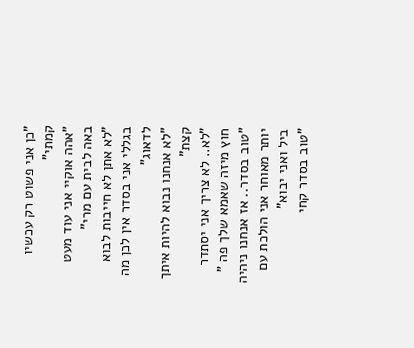"כן אני פשוט רק עכשיו קמתי"
"אהה אוקיי אני עוד מעט באה לבית עם מרי"
"לא אתן לא חייבות לבוא בגללי אני בסדר אין לכן מה לדאוג"
"לא אנחנו נבוא להיות איתך קצת"
"לא.. לא צריך אני יסתדר חוץ מיזה שאמא שלך פה "
"טוב בסדר.. אז אנחנו ניהיה יותר מאוחר אני הולכת עם ביל ואני יבוא"
"טוב בסדר קחי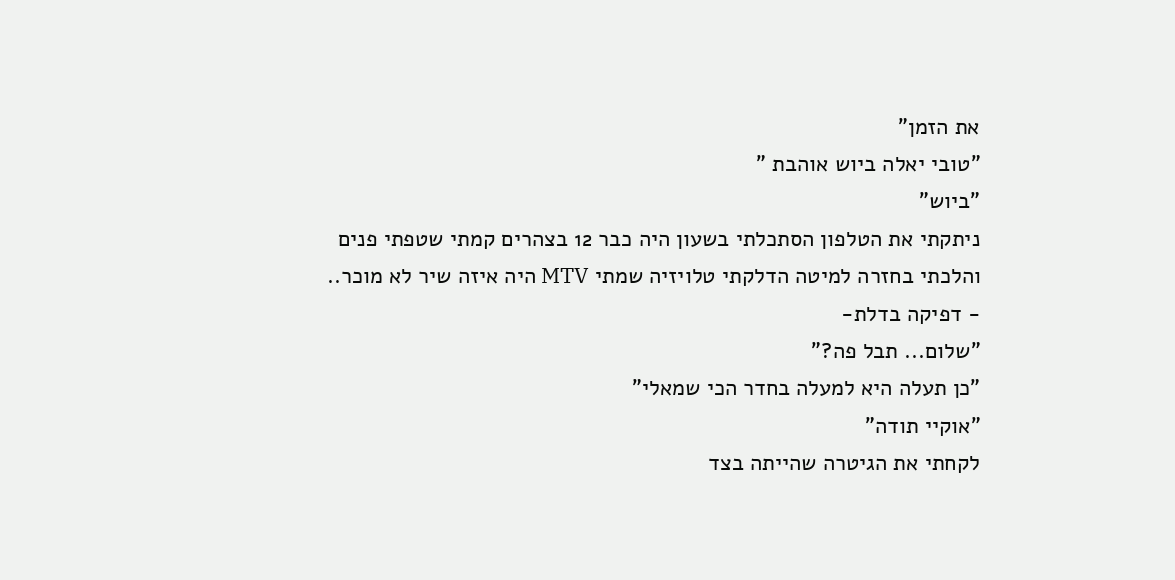את הזמן"
"טובי יאלה ביוש אוהבת "
"ביוש"
ניתקתי את הטלפון הסתכלתי בשעון היה כבר 12 בצהרים קמתי שטפתי פנים והלכתי בחזרה למיטה הדלקתי טלויזיה שמתי MTV היה איזה שיר לא מוכר..
- דפיקה בדלת-
"שלום... תבל פה?"
"כן תעלה היא למעלה בחדר הכי שמאלי"
"אוקיי תודה"
לקחתי את הגיטרה שהייתה בצד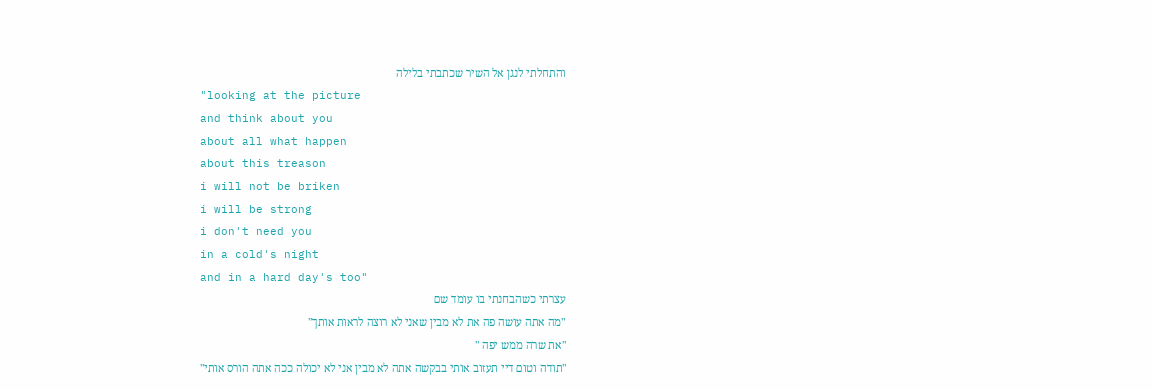והתחלתי לנגן אל השיר שכתבתי בלילה
"looking at the picture
and think about you
about all what happen
about this treason
i will not be briken
i will be strong
i don't need you
in a cold's night
and in a hard day's too"
עצרתי כשהבחנתי בו עומד שם
"מה אתה עושה פה את לא מבין שאני לא רוצה לראות אותך"
"את שרה ממש יפה "
"תודה וטום דיי תעזוב אותי בבקשה אתה לא מבין אני לא יכולה ככה אתה הורס אותי"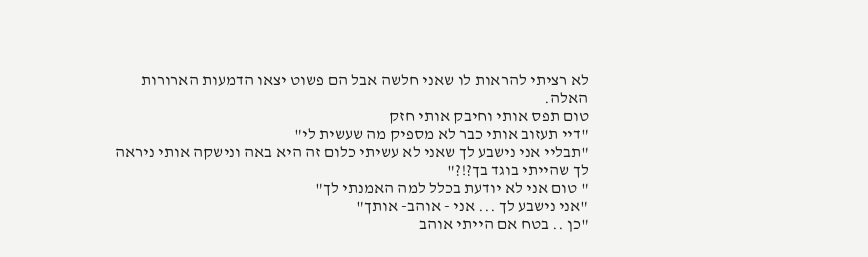לא רציתי להראות לו שאני חלשה אבל הם פשוט יצאו הדמעות הארורות האלה.
טום תפס אותי וחיבק אותי חזק
"דיי תעזוב אותי כבר לא מספיק מה שעשית לי"
"תבליי אני נישבע לך שאני לא עשיתי כלום זה היא באה ונישקה אותי ניראה לך שהייתי בוגד בך?!?"
" טום אני לא יודעת בכלל למה האמנתי לך"
"אני נישבע לך ... אני - אוהב- אותך"
"כן .. בטח אם הייתי אוהב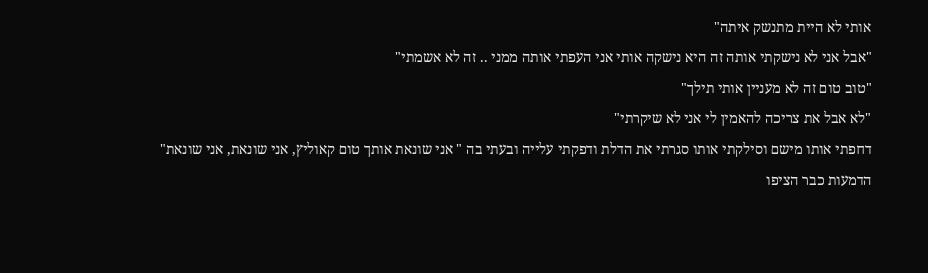אותי לא היית מתנשק איתה"
"אבל אני לא נישקתי אותה זה היא נישקה אותי אני העפתי אותה ממני .. זה לא אשמתי"
"טוב טום זה לא מעניין אותי תילך"
"לא אבל את צריכה להאמין לי אני לא שיקרתי"
דחפתי אותו מישם וסילקתי אותו סגרתי את הדלת ודפקתי עלייה ובעתי בה " אני שונאת אותך טום קאוליץ, אני שונאת, אני שונאת"
הדמעות כבר הציפו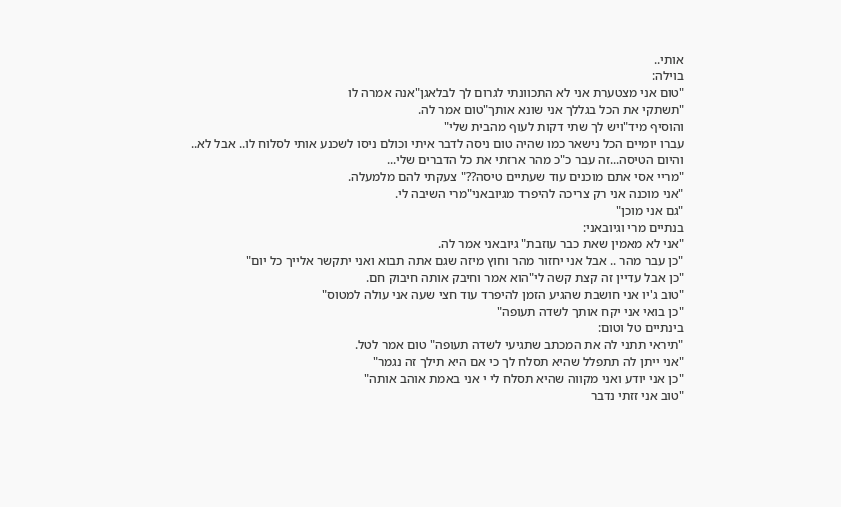אותי..
בוילה:
"טום אני מצטערת אני לא התכוונתי לגרום לך לבלאגן"אנה אמרה לו
"תשתקי את הכל בגללך אני שונא אותך"טום אמר לה.
והוסיף מיד"ויש לך שתי דקות לעוף מהבית שלי"
עברו יומיים הכל נישאר כמו שהיה טום ניסה לדבר איתי וכולם ניסו לשכנע אותי לסלוח לו.. אבל לא..
והיום הטיסה...זה עבר כ"כ מהר ארזתי את כל הדברים שלי...
"מריי אסי אתם מוכנים עוד שעתיים טיסה??" צעקתי להם מלמעלה.
"אני מוכנה אני רק צריכה להיפרד מגיובאני"מרי השיבה לי.
"גם אני מוכן"
בנתיים מרי וגיובאני:
"אני לא מאמין שאת כבר עוזבת" גיובאני אמר לה.
"כן עבר מהר .. אבל אני יחזור מהר וחוץ מיזה שגם אתה תבוא ואני יתקשר אלייך כל יום"
"כן אבל עדיין זה קצת קשה לי"הוא אמר וחיבק אותה חיבוק חם.
"טוב ג'יו אני חושבת שהגיע הזמן להיפרד עוד חצי שעה אני עולה למטוס"
"כן בואי אני יקח אותך לשדה תעופה"
בינתיים טל וטום:
"תיראי תתני לה את המכתב שתגיעי לשדה תעופה" טום אמר לטל.
"אני ייתן לה תתפלל שהיא תסלח לך כי אם היא תילך זה נגמר"
"כן אני יודע ואני מקווה שהיא תסלח לי י אני באמת אוהב אותה"
"טוב אני זזתי נדבר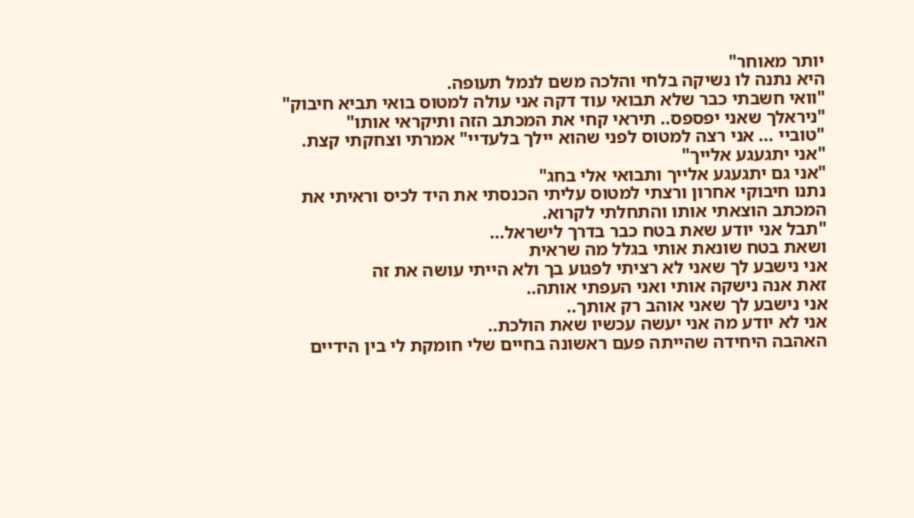יותר מאוחר"
היא נתנה לו נשיקה בלחי והלכה משם לנמל תעופה.
"וואי חשבתי כבר שלא תבואי עוד דקה אני עולה למטוס בואי תביא חיבוק"
"ניראלך שאני יפספס.. תיראי קחי את המכתב הזה ותיקראי אותו"
"טוביי ... אני רצה למטוס לפני שהוא יילך בלעדיי" אמרתי וצחקתי קצת.
"אני יתגעגע אלייך"
"אני גם יתגעגע אלייך ותבואי אלי בחג"
נתנו חיבוקי אחרון ורצתי למטוס עליתי הכנסתי את היד לכיס וראיתי את המכתב הוצאתי אותו והתחלתי לקרוא.
"תבל אני יודע שאת בטח כבר בדרך לישראל...
ושאת בטח שונאת אותי בגלל מה שראית
אני נישבע לך שאני לא רציתי לפגוע בך ולא הייתי עושה את זה
זאת אנה נישקה אותי ואני העפתי אותה..
אני נישבע לך שאני אוהב רק אותך..
אני לא יודע מה אני יעשה עכשיו שאת הולכת..
האהבה היחידה שהייתה פעם ראשונה בחיים שלי חומקת לי בין הידיים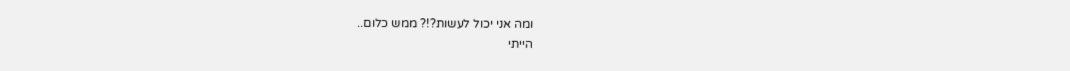ומה אני יכול לעשות?!? ממש כלום..
הייתי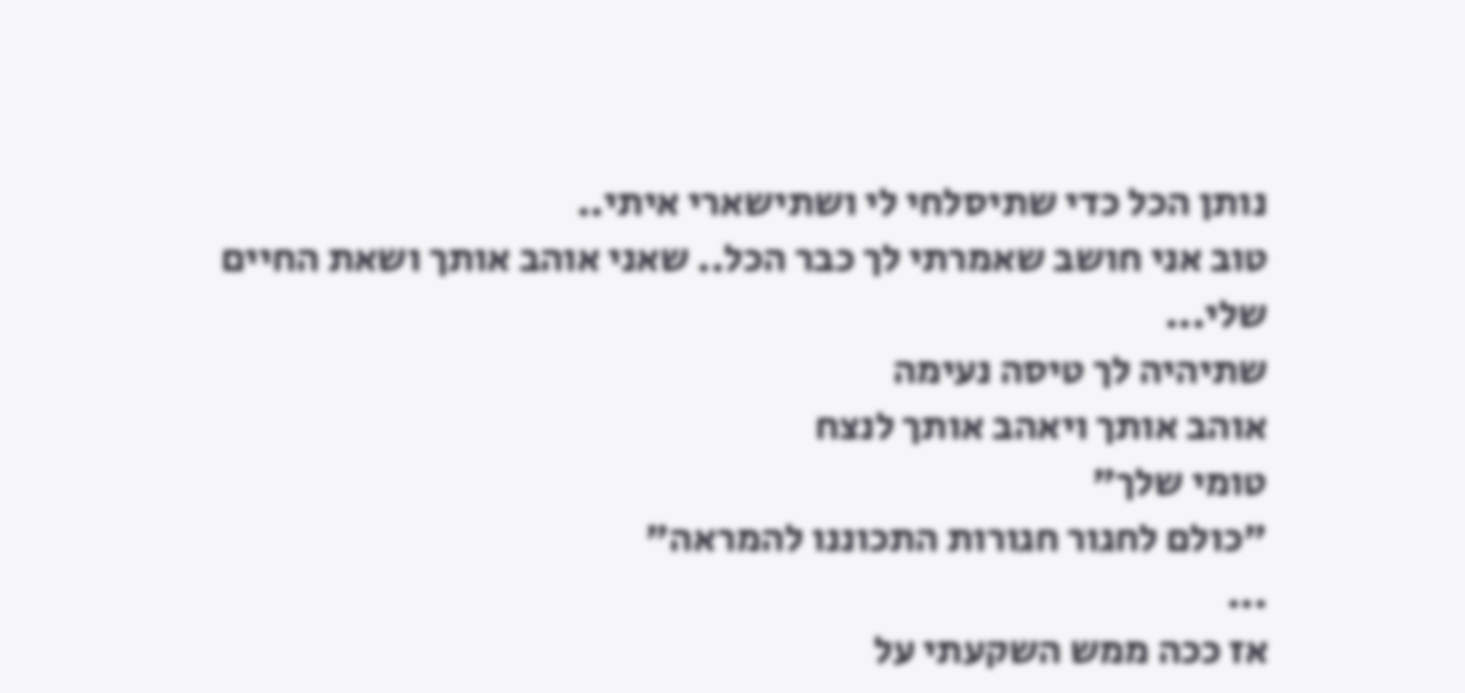נותן הכל כדי שתיסלחי לי ושתישארי איתי..
טוב אני חושב שאמרתי לך כבר הכל.. שאני אוהב אותך ושאת החיים שלי...
שתיהיה לך טיסה נעימה
אוהב אותך ויאהב אותך לנצח
טומי שלך"
"כולם לחגור חגורות התכוננו להמראה"
...
אז ככה ממש השקעתי על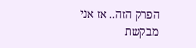הפרק הזה.. אז אני מבקשת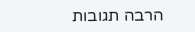הרבה תגובות